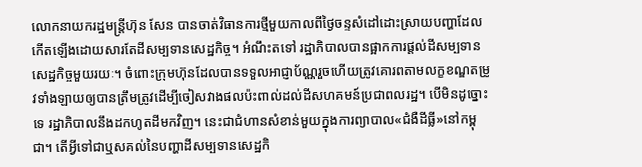លោកនាយករដ្ឋមន្ត្រីហ៊ុន សែន បានចាត់វិធានការថ្មីមួយកាលពីថ្ងៃចន្ទសំដៅដោះស្រាយបញ្ហាដែលកើតឡើងដោយសារតែដីសម្បទានសេដ្ឋកិច្ច។ អំណឹះតទៅ រដ្ឋាភិបាលបានផ្អាកការផ្តល់ដីសម្បទានសេដ្ឋកិច្ចមួយរយៈ។ ចំពោះក្រុមហ៊ុនដែលបានទទួលអាជ្ញាប័ណ្ណរួចហើយត្រូវគោរពតាមលក្ខខណ្ឌតម្រូវទាំងឡាយឲ្យបានត្រឹមត្រូវដើម្បីចៀសវាងផលប៉ះពាល់ដល់ដីសហគមន៍ប្រជាពលរដ្ឋ។ បើមិនដូច្នោះទេ រដ្ឋាភិបាលនឹងដកហូតដីមកវិញ។ នេះជាជំហានសំខាន់មួយក្នុងការព្យាបាល«ជំងឺដីធ្លី»នៅកម្ពុជា។ តើអ្វីទៅជាឬសគល់នៃបញ្ហាដីសម្បទានសេដ្ឋកិ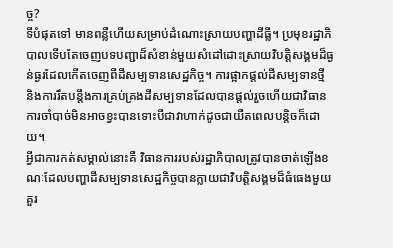ច្ច?
ទីបំផុតទៅ មានពន្លឺហើយសម្រាប់ដំណោះស្រាយបញ្ហាដីធ្លី។ ប្រមុខរដ្ឋាភិបាលទើបតែចេញបទបញ្ជាដ៏សំខាន់មួយសំដៅដោះស្រាយវិបត្តិសង្គមដ៏ធ្ងន់ធ្ងរដែលកើតចេញពីដីសម្បទានសេដ្ឋកិច្ច។ ការផ្អាកផ្តល់ដីសម្បទានថ្មី និងការរឹតបន្តឹងការគ្រប់គ្រងដីសម្បទានដែលបានផ្តល់រួចហើយជាវិធានការចាំបាច់មិនអាចខ្វះបានទោះបីជាវាហាក់ដូចជាយឺតពេលបន្តិចក៏ដោយ។
អ្វីជាការកត់សម្គាល់នោះគឺ វិធានការរបស់រដ្ឋាភិបាលត្រូវបានចាត់ឡើងខណៈដែលបញ្ហាដីសម្បទានសេដ្ឋកិច្ចបានក្លាយជាវិបត្តិសង្គមដ៏ធំធេងមួយគួរ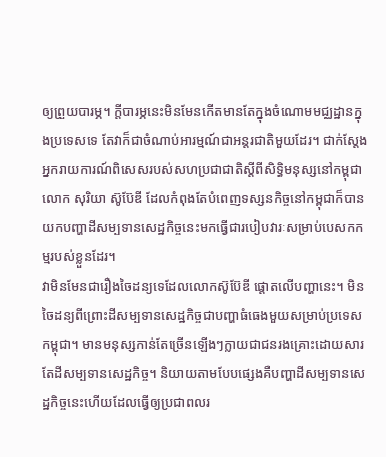ឲ្យព្រួយបារម្ភ។ ក្តីបារម្ភនេះមិនមែនកើតមានតែក្នុងចំណោមមជ្ឈដ្ឋានក្នុងប្រទេសទេ តែវាក៏ជាចំណាប់អារម្មណ៍ជាអន្តរជាតិមួយដែរ។ ជាក់ស្តែង អ្នករាយការណ៍ពិសេសរបស់សហប្រជាជាតិស្តីពីសិទ្ធិមនុស្សនៅកម្ពុជាលោក សុរិយា ស៊ូប៊ែឌី ដែលកំពុងតែបំពេញទស្សនកិច្ចនៅកម្ពុជាក៏បានយកបញ្ហាដីសម្បទានសេដ្ឋកិច្ចនេះមកធ្វើជារបៀបវារៈសម្រាប់បេសកកម្មរបស់ខ្លួនដែរ។
វាមិនមែនជារឿងចៃដន្យទេដែលលោកស៊ូប៊ែឌី ផ្តោតលើបញ្ហានេះ។ មិនចៃដន្យពីព្រោះដីសម្បទានសេដ្ឋកិច្ចជាបញ្ហាធំធេងមួយសម្រាប់ប្រទេសកម្ពុជា។ មានមនុស្សកាន់តែច្រើនឡើងៗក្លាយជាជនរងគ្រោះដោយសារតែដីសម្បទានសេដ្ឋកិច្ច។ និយាយតាមបែបផ្សេងគឺបញ្ហាដីសម្បទានសេដ្ឋកិច្ចនេះហើយដែលធ្វើឲ្យប្រជាពលរ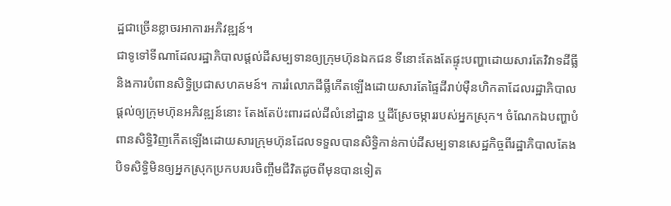ដ្ឋជាច្រើនខ្លាចរអាការអភិវឌ្ឍន៍។
ជាទូទៅទីណាដែលរដ្ឋាភិបាលផ្តល់ដីសម្បទានឲ្យក្រុមហ៊ុនឯកជន ទីនោះតែងតែផ្ទុះបញ្ហាដោយសារតែវិវាទដីធ្លី និងការបំពានសិទ្ធិប្រជាសហគមន៍។ ការរំលោភដីធ្លីកើតឡើងដោយសារតែផ្ទៃដីរាប់ម៉ឺនហិកតាដែលរដ្ឋាភិបាលផ្តល់ឲ្យក្រុមហ៊ុនអភិវឌ្ឍន៍នោះ តែងតែប៉ះពារដល់ដីលំនៅដ្ឋាន ឬដីស្រែចម្ការរបស់អ្នកស្រុក។ ចំណែកឯបញ្ហាបំពានសិទ្ធិវិញកើតឡើងដោយសារក្រុមហ៊ុនដែលទទួលបានសិទ្ធិកាន់កាប់ដីសម្បទានសេដ្ឋកិច្ចពីរដ្ឋាភិបាលតែងបិទសិទ្ធិមិនឲ្យអ្នកស្រុកប្រកបរបរចិញ្ចឹមជីវិតដូចពីមុនបានទៀត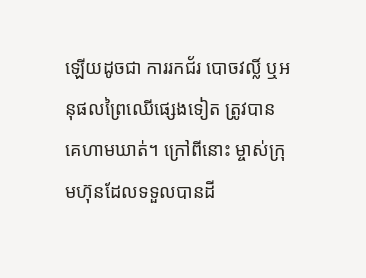ឡើយដូចជា ការរកជ័រ បោចវល្លិ៍ ឬអនុផលព្រៃឈើផ្សេងទៀត ត្រូវបានគេហាមឃាត់។ ក្រៅពីនោះ ម្ចាស់ក្រុមហ៊ុនដែលទទួលបានដី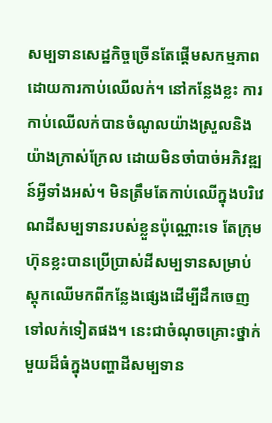សម្បទានសេដ្ឋកិច្ចច្រើនតែផ្តើមសកម្មភាពដោយការកាប់ឈើលក់។ នៅកន្លែងខ្លះ ការកាប់ឈើលក់បានចំណូលយ៉ាងស្រួលនិងយ៉ាងក្រាស់ក្រែល ដោយមិនចាំបាច់អភិវឌ្ឍន៍អ្វីទាំងអស់។ មិនត្រឹមតែកាប់ឈើក្នុងបរិវេណដីសម្បទានរបស់ខ្លួនប៉ុណ្ណោះទេ តែក្រុមហ៊ុនខ្លះបានប្រើប្រាស់ដីសម្បទានសម្រាប់ស្តុកឈើមកពីកន្លែងផ្សេងដើម្បីដឹកចេញទៅលក់ទៀតផង។ នេះជាចំណុចគ្រោះថ្នាក់មួយដ៏ធំក្នុងបញ្ហាដីសម្បទាន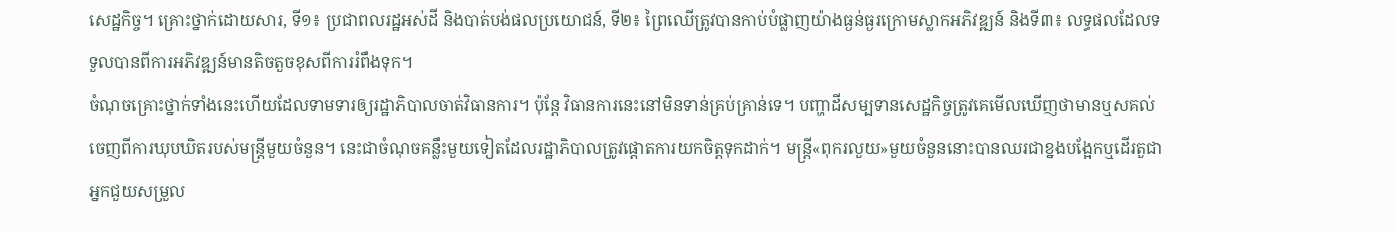សេដ្ឋកិច្ច។ គ្រោះថ្នាក់ដោយសារ, ទី១៖ ប្រជាពលរដ្ឋអស់ដី និងបាត់បង់ផលប្រយោជន៍, ទី២៖ ព្រៃឈើត្រូវបានកាប់បំផ្លាញយ៉ាងធ្ងន់ធ្ងរក្រោមស្លាកអភិវឌ្ឍន៍ និងទី៣៖ លទ្ធផលដែលទទួលបានពីការអភិវឌ្ឍន៍មានតិចតួចខុសពីការរំពឹងទុក។
ចំណុចគ្រោះថ្នាក់ទាំងនេះហើយដែលទាមទារឲ្យរដ្ឋាភិបាលចាត់វិធានការ។ ប៉ុន្តែ វិធានការនេះនៅមិនទាន់គ្រប់គ្រាន់ទេ។ បញ្ហាដីសម្បទានសេដ្ឋកិច្ចត្រូវគេមើលឃើញថាមានឬសគល់ចេញពីការឃុបឃិតរបស់មន្ត្រីមួយចំនួន។ នេះជាចំណុចគន្លឹះមួយទៀតដែលរដ្ឋាភិបាលត្រូវផ្តោតការយកចិត្តទុកដាក់។ មន្ត្រី«ពុករលួយ»មួយចំនួននោះបានឈរជាខ្នងបង្អែកឬដើរតួជាអ្នកជួយសម្រួល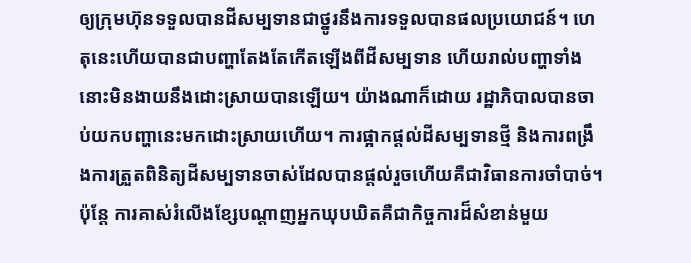ឲ្យក្រុមហ៊ុនទទួលបានដីសម្បទានជាថ្នូរនឹងការទទួលបានផលប្រយោជន៍។ ហេតុនេះហើយបានជាបញ្ហាតែងតែកើតឡើងពីដីសម្បទាន ហើយរាល់បញ្ហាទាំងនោះមិនងាយនឹងដោះស្រាយបានឡើយ។ យ៉ាងណាក៏ដោយ រដ្ឋាភិបាលបានចាប់យកបញ្ហានេះមកដោះស្រាយហើយ។ ការផ្អាកផ្តល់ដីសម្បទានថ្មី និងការពង្រឹងការត្រួតពិនិត្យដីសម្បទានចាស់ដែលបានផ្តល់រួចហើយគឺជាវិធានការចាំបាច់។ ប៉ុន្តែ ការគាស់រំលើងខ្សែបណ្តាញអ្នកឃុបឃិតគឺជាកិច្ចការដ៏សំខាន់មួយ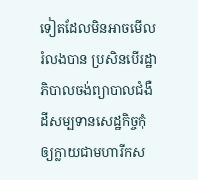ទៀតដែលមិនអាចមើលរំលងបាន ប្រសិនបើរដ្ឋាភិបាលចង់ព្យាបាលជំងឺដីសម្បទានសេដ្ឋកិច្ចកុំឲ្យក្លាយជាមហារីកស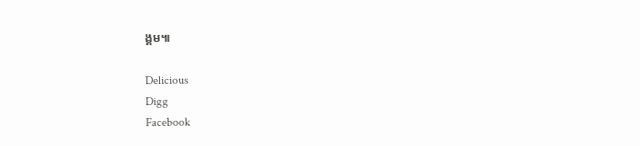ង្គម៕

Delicious
Digg
Facebook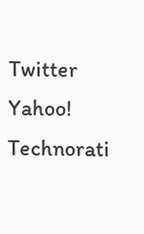Twitter
Yahoo!
Technorati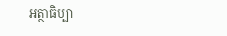អត្ថាធិប្បា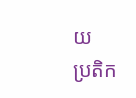យ
ប្រតិក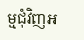ម្មជុំវិញអ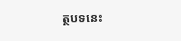ត្ថបទនេះ